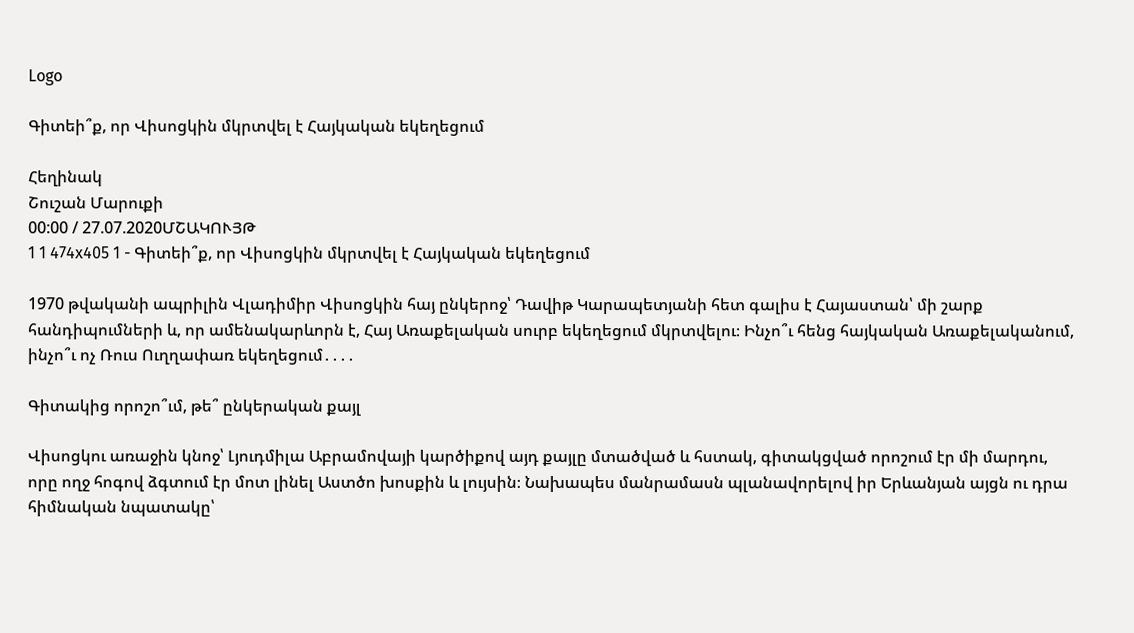Logo

Գիտեի՞ք, որ Վիսոցկին մկրտվել է Հայկական եկեղեցում

Հեղինակ
Շուշան Մարուքի
00:00 / 27.07.2020ՄՇԱԿՈՒՅԹ
1 1 474x405 1 - Գիտեի՞ք, որ Վիսոցկին մկրտվել է Հայկական եկեղեցում

1970 թվականի ապրիլին Վլադիմիր Վիսոցկին հայ ընկերոջ՝ Դավիթ Կարապետյանի հետ գալիս է Հայաստան՝ մի շարք հանդիպումների և, որ ամենակարևորն է, Հայ Առաքելական սուրբ եկեղեցում մկրտվելու։ Ինչո՞ւ հենց հայկական Առաքելականում, ինչո՞ւ ոչ Ռուս Ուղղափառ եկեղեցում․․․․

Գիտակից որոշո՞ւմ, թե՞ ընկերական քայլ

Վիսոցկու առաջին կնոջ՝ Լյուդմիլա Աբրամովայի կարծիքով այդ քայլը մտածված և հստակ, գիտակցված որոշում էր մի մարդու, որը ողջ հոգով ձգտում էր մոտ լինել Աստծո խոսքին և լույսին։ Նախապես մանրամասն պլանավորելով իր Երևանյան այցն ու դրա հիմնական նպատակը՝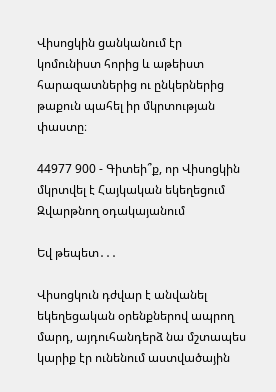Վիսոցկին ցանկանում էր կոմունիստ հորից և աթեիստ հարազատներից ու ընկերներից թաքուն պահել իր մկրտության փաստը։

44977 900 - Գիտեի՞ք, որ Վիսոցկին մկրտվել է Հայկական եկեղեցում
Զվարթնող օդակայանում

Եվ թեպետ․․․

Վիսոցկուն դժվար է անվանել եկեղեցական օրենքներով ապրող մարդ, այդուհանդերձ նա մշտապես կարիք էր ունենում աստվածային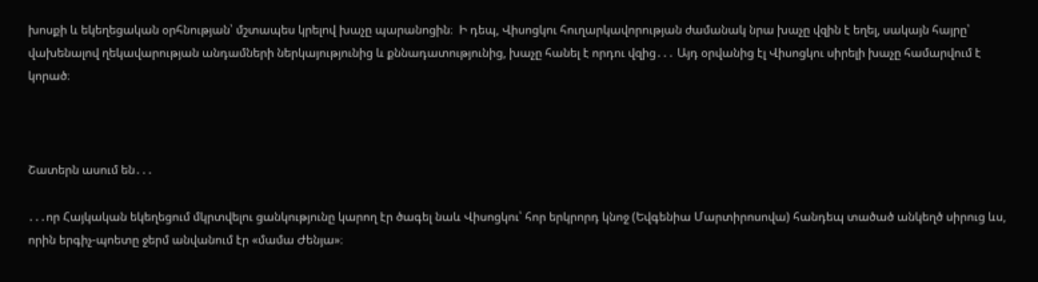խոսքի և եկեղեցական օրհնության՝ մշտապես կրելով խաչը պարանոցին։  Ի դեպ, Վիսոցկու հուղարկավորության ժամանակ նրա խաչը վզին է եղել, սակայն հայրը՝ վախենալով ղեկավարության անդամների ներկայությունից և քննադատությունից, խաչը հանել է որդու վզից․․․ Այդ օրվանից էլ Վիսոցկու սիրելի խաչը համարվում է կորած։



Շատերն ասում են․․․

․․․որ Հայկական եկեղեցում մկրտվելու ցանկությունը կարող էր ծագել նաև Վիսոցկու՝ հոր երկրորդ կնոջ (Եվգենիա Մարտիրոսովա) հանդեպ տածած անկեղծ սիրուց ևս, որին երգիչ-պոետը ջերմ անվանում էր «մամա Ժենյա»։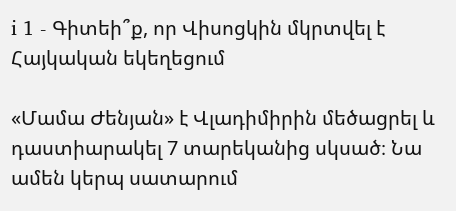i 1 - Գիտեի՞ք, որ Վիսոցկին մկրտվել է Հայկական եկեղեցում

«Մամա Ժենյան» է Վլադիմիրին մեծացրել և դաստիարակել 7 տարեկանից սկսած։ Նա ամեն կերպ սատարում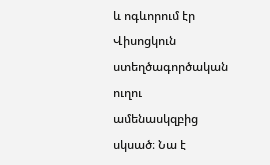և ոգևորում էր Վիսոցկուն ստեղծագործական ուղու ամենասկզբից սկսած։ Նա է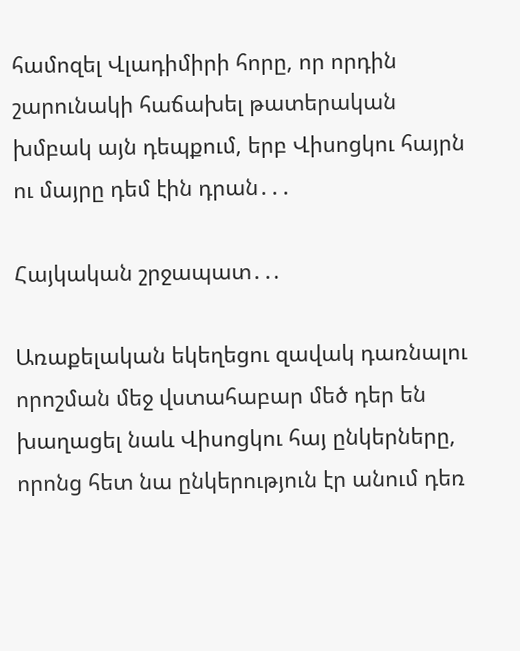համոզել Վլադիմիրի հորը, որ որդին շարունակի հաճախել թատերական խմբակ այն դեպքում, երբ Վիսոցկու հայրն ու մայրը դեմ էին դրան․․․

Հայկական շրջապատ․․.

Առաքելական եկեղեցու զավակ դառնալու որոշման մեջ վստահաբար մեծ դեր են խաղացել նաև Վիսոցկու հայ ընկերները, որոնց հետ նա ընկերություն էր անում դեռ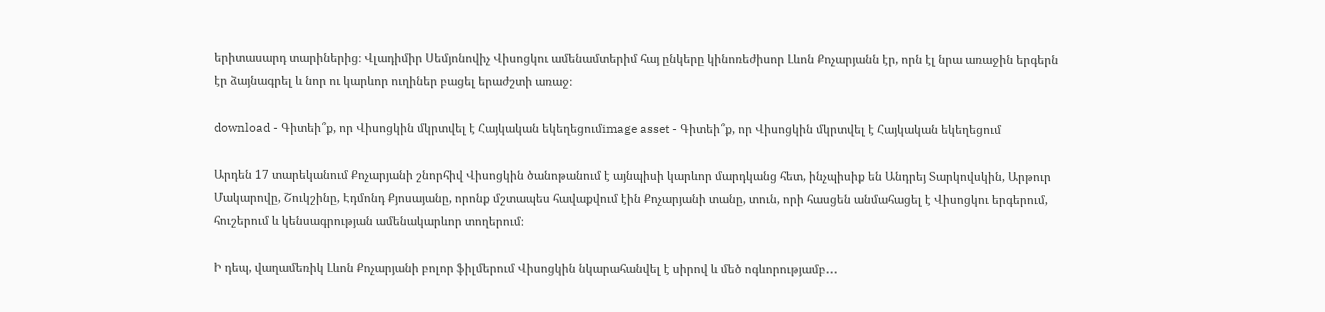երիտասարդ տարիներից։ Վլադիմիր Սեմյոնովիչ Վիսոցկու ամենամտերիմ հայ ընկերը կինոռեժիսոր Լևոն Քոչարյանն էր, որն էլ նրա առաջին երգերն էր ձայնագրել և նոր ու կարևոր ուղիներ բացել երաժշտի առաջ։

download - Գիտեի՞ք, որ Վիսոցկին մկրտվել է Հայկական եկեղեցումimage asset - Գիտեի՞ք, որ Վիսոցկին մկրտվել է Հայկական եկեղեցում

Արդեն 17 տարեկանում Քոչարյանի շնորհիվ Վիսոցկին ծանոթանում է այնպիսի կարևոր մարդկանց հետ, ինչպիսիք են Անդրեյ Տարկովսկին, Արթուր Մակարովը, Շուկշինը, Էդմոնդ Քյոսայանը, որոնք մշտապես հավաքվում էին Քոչարյանի տանը, տուն, որի հասցեն անմահացել է Վիսոցկու երգերում, հուշերում և կենսագրության ամենակարևոր տողերում։

Ի դեպ, վաղամեռիկ Լևոն Քոչարյանի բոլոր ֆիլմերում Վիսոցկին նկարահանվել է սիրով և մեծ ոգևորությամբ․․․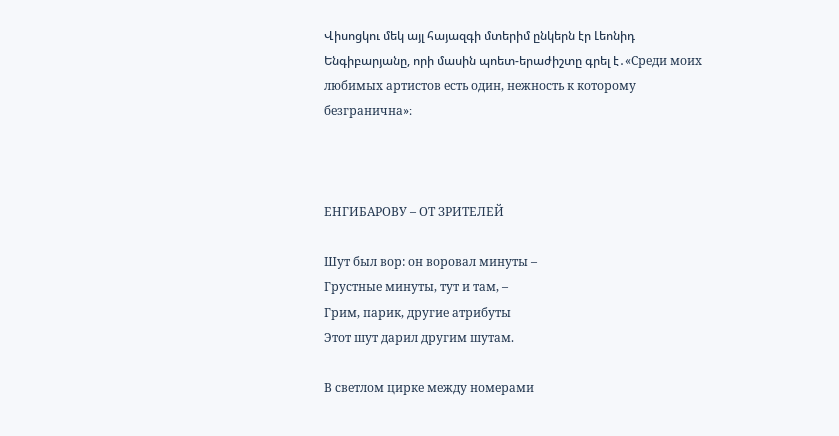Վիսոցկու մեկ այլ հայազգի մտերիմ ընկերն էր Լեոնիդ Ենգիբարյանը, որի մասին պոետ-երաժիշտը գրել է․«Среди моих любимых артистов есть один, нежность к которому безгранична»։



ЕНГИБАРОВУ – ОТ ЗРИТЕЛЕЙ

Шут был вор: он воровал минуты –
Грустные минуты, тут и там, –
Грим, парик, другие атрибуты
Этот шут дарил другим шутам.

В светлом цирке между номерами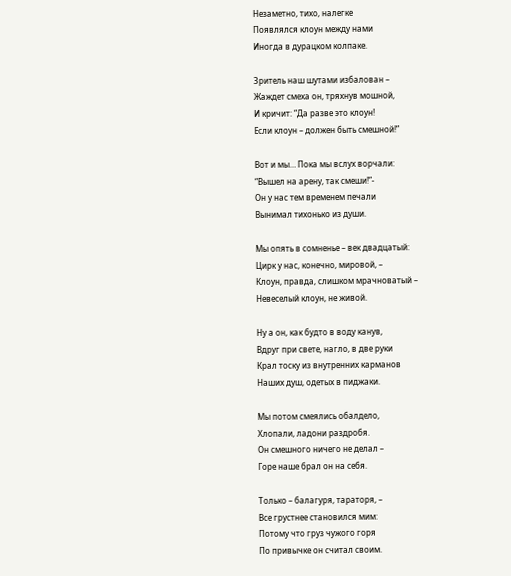Незаметно, тихо, налегке
Появлялся клоун между нами
Иногда в дурацком колпаке.

Зритель наш шутами избалован –
Жаждет смеха он, тряхнув мошной,
И кричит: “Да разве это клоун!
Если клоун – должен быть смешной!”

Вот и мы… Пока мы вслух ворчали:
“Вышел на арену, так смеши!”-
Он у нас тем временем печали
Вынимал тихонько из души.

Мы опять в сомненье – век двадцатый:
Цирк у нас, конечно, мировой, –
Клоун, правда, слишком мрачноватый –
Невеселый клоун, не живой.

Ну а он, как будто в воду канув,
Вдруг при свете, нагло, в две руки
Крал тоску из внутренних карманов
Наших душ, одетых в пиджаки.

Мы потом смеялись обалдело,
Хлопали, ладони раздробя.
Он смешного ничего не делал –
Горе наше брал он на себя.

Только – балагуря, тараторя, –
Все грустнее становился мим:
Потому что груз чужого горя
По привычке он считал своим.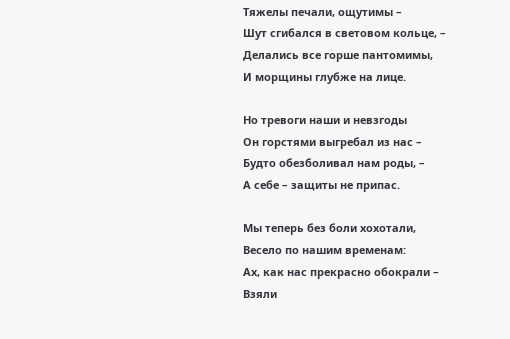Тяжелы печали, ощутимы –
Шут сгибался в световом кольце, –
Делались все горше пантомимы,
И морщины глубже на лице.

Но тревоги наши и невзгоды
Он горстями выгребал из нас –
Будто обезболивал нам роды, –
А себе – защиты не припас.

Мы теперь без боли хохотали,
Весело по нашим временам:
Ах, как нас прекрасно обокрали –
Взяли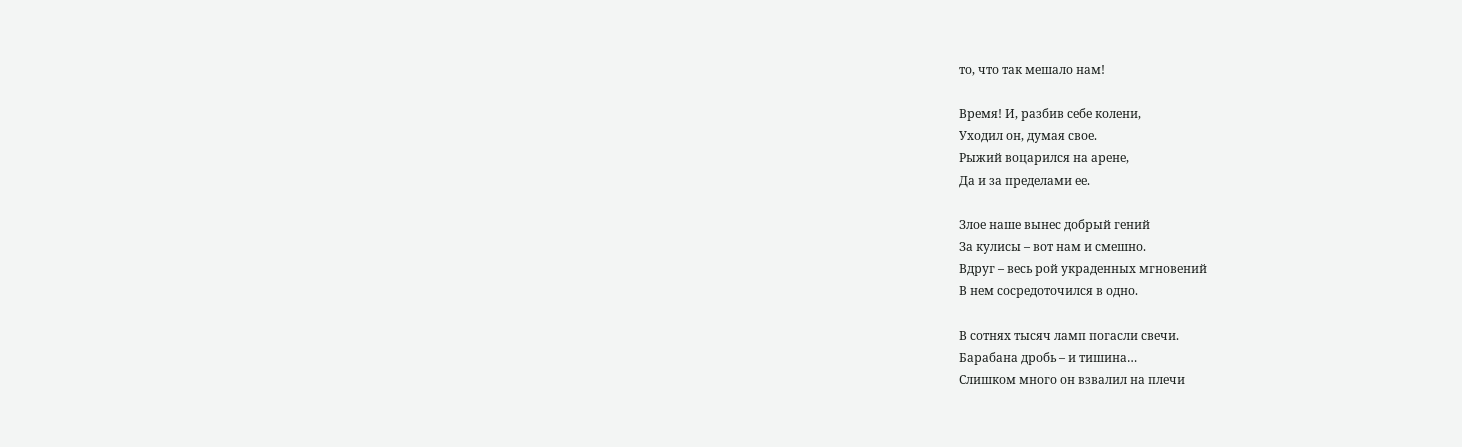то, что так мешало нам!

Время! И, разбив себе колени,
Уходил он, думая свое.
Рыжий воцарился на арене,
Да и за пределами ее.

Злое наше вынес добрый гений
За кулисы – вот нам и смешно.
Вдруг – весь рой украденных мгновений
В нем сосредоточился в одно.

В сотнях тысяч ламп погасли свечи.
Барабана дробь – и тишина…
Слишком много он взвалил на плечи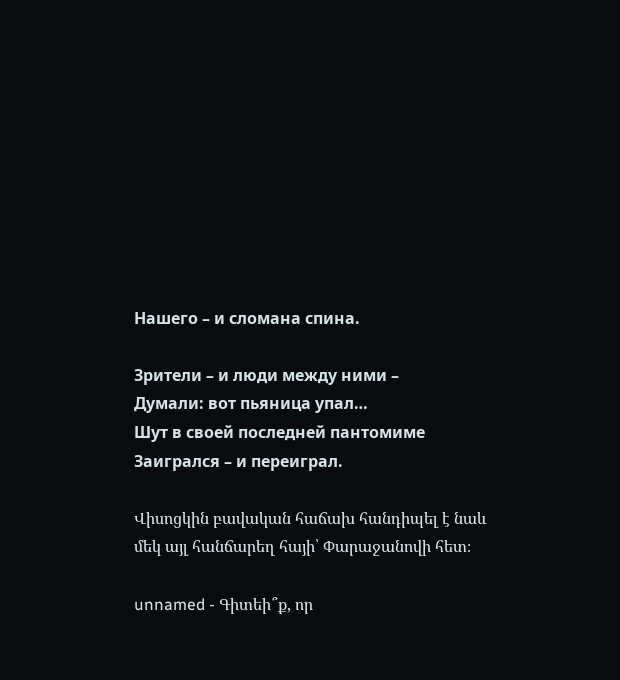Нашего – и сломана спина.

Зрители – и люди между ними –
Думали: вот пьяница упал…
Шут в своей последней пантомиме
Заигрался – и переиграл.

Վիսոցկին բավական հաճախ հանդիպել է նաև մեկ այլ հանճարեղ հայի՝ Փարաջանովի հետ։

unnamed - Գիտեի՞ք, որ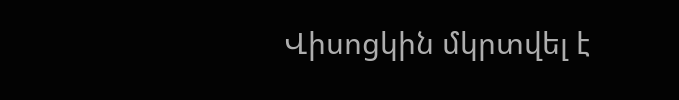Վիսոցկին մկրտվել է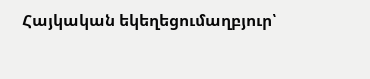Հայկական եկեղեցումաղբյուր՝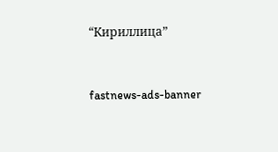“Кириллица”


fastnews-ads-banner